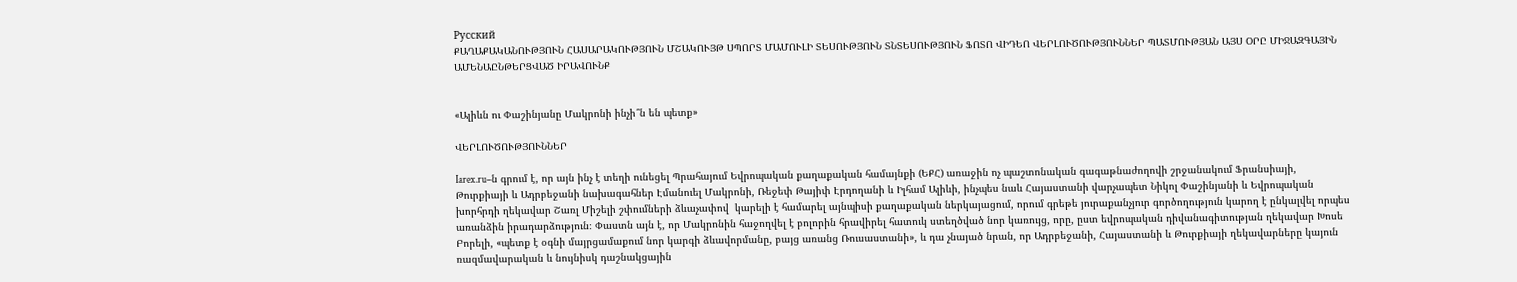Русский
ՔԱՂԱՔԱԿԱՆՈՒԹՅՈՒՆ ՀԱՍԱՐԱԿՈՒԹՅՈՒՆ ՄՇԱԿՈՒՅԹ ՍՊՈՐՏ ՄԱՄՈՒԼԻ ՏԵՍՈՒԹՅՈՒՆ ՏՆՏԵՍՈՒԹՅՈՒՆ ՖՈՏՈ ՎԻԴԵՈ ՎԵՐԼՈՒԾՈՒԹՅՈՒՆՆԵՐ ՊԱՏՄՈՒԹՅԱՆ ԱՅՍ ՕՐԸ ՄԻՋԱԶԳԱՅԻՆ ԱՄԵՆԱԸՆԹԵՐՑՎԱԾ ԻՐԱՎՈՒՆՔ


«Ալիևն ու Փաշինյանը Մակրոնի ինչի՞ն են պետք»

ՎԵՐԼՈՒԾՈՒԹՅՈՒՆՆԵՐ

Iarex.ru–ն գրում է, որ այն ինչ է տեղի ունեցել Պրահայում Եվրոպական քաղաքական համայնքի (ԵՔՀ) առաջին ոչ պաշտոնական գագաթնաժողովի շրջանակում Ֆրանսիայի, Թուրքիայի և Ադրբեջանի նախագահներ Էմանուել Մակրոնի, Ռեջեփ Թայիփ Էրդողանի և Իլհամ Ալիևի, ինչպես նաև Հայաստանի վարչապետ Նիկոլ Փաշինյանի և Եվրոպական խորհրդի ղեկավար Շառլ Միշելի շփումների ձևաչափով  կարելի է համարել այնպիսի քաղաքական ներկայացում, որում գրեթե յուրաքանչյուր գործողություն կարող է ընկալվել որպես առանձին իրադարձություն։ Փաստն այն է, որ Մակրոնին հաջողվել է բոլորին հրավիրել հատուկ ստեղծված նոր կառույց, որը, ըստ եվրոպական դիվանագիտության ղեկավար Խոսե Բորելի, «պետք է օգնի մայրցամաքում նոր կարգի ձևավորմանը, բայց առանց Ռուսաստանի», և դա չնայած նրան, որ Ադրբեջանի, Հայաստանի և Թուրքիայի ղեկավարները կայուն ռազմավարական և նույնիսկ դաշնակցային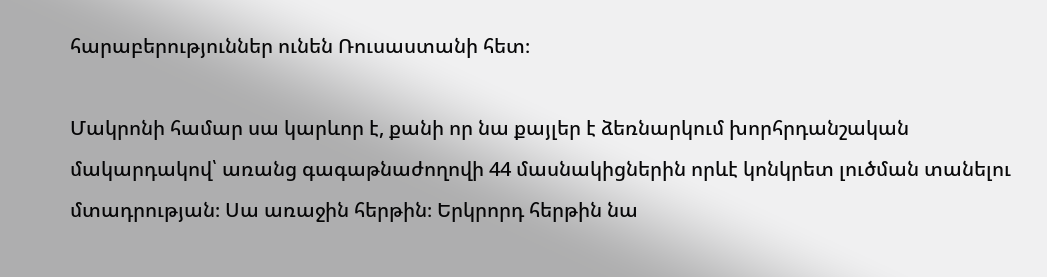հարաբերություններ ունեն Ռուսաստանի հետ։

Մակրոնի համար սա կարևոր է, քանի որ նա քայլեր է ձեռնարկում խորհրդանշական մակարդակով՝ առանց գագաթնաժողովի 44 մասնակիցներին որևէ կոնկրետ լուծման տանելու մտադրության։ Սա առաջին հերթին։ Երկրորդ հերթին նա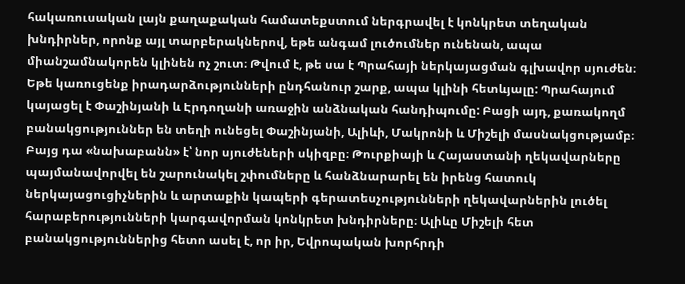հակառուսական լայն քաղաքական համատեքստում ներգրավել է կոնկրետ տեղական խնդիրներ, որոնք այլ տարբերակներով, եթե անգամ լուծումներ ունենան, ապա միանշամնակորեն կլինեն ոչ շուտ։ Թվում է, թե սա է Պրահայի ներկայացման գլխավոր սյուժեն։ Եթե կառուցենք իրադարձությունների ընդհանուր շարք, ապա կլինի հետևյալը: Պրահայում կայացել է Փաշինյանի և Էրդողանի առաջին անձնական հանդիպումը: Բացի այդ, քառակողմ բանակցություններ են տեղի ունեցել Փաշինյանի, Ալիևի, Մակրոնի և Միշելի մասնակցությամբ։ Բայց դա «նախաբանն» է՝ նոր սյուժեների սկիզբը։ Թուրքիայի և Հայաստանի ղեկավարները պայմանավորվել են շարունակել շփումները և հանձնարարել են իրենց հատուկ ներկայացուցիչներին և արտաքին կապերի գերատեսչությունների ղեկավարներին լուծել հարաբերությունների կարգավորման կոնկրետ խնդիրները։ Ալիևը Միշելի հետ բանակցություններից հետո ասել է, որ իր, Եվրոպական խորհրդի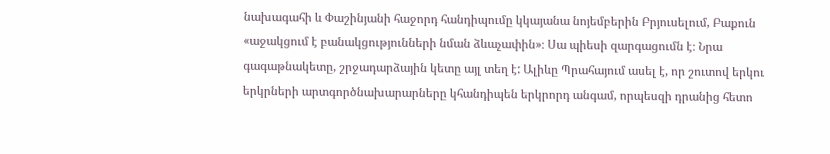նախագահի և Փաշինյանի հաջորդ հանդիպումը կկայանա նոյեմբերին Բրյուսելում, Բաքուն «աջակցում է բանակցությունների նման ձևաչափին»։ Սա պիեսի զարգացումն է։ Նրա գագաթնակետը, շրջադարձային կետը այլ տեղ է: Ալիևը Պրահայում ասել է, որ շուտով երկու երկրների արտգործնախարարները կհանդիպեն երկրորդ անգամ, որպեսզի դրանից հետո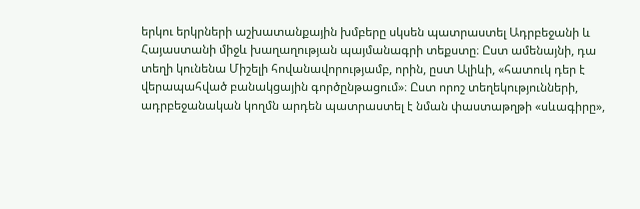երկու երկրների աշխատանքային խմբերը սկսեն պատրաստել Ադրբեջանի և Հայաստանի միջև խաղաղության պայմանագրի տեքստը։ Ըստ ամենայնի, դա տեղի կունենա Միշելի հովանավորությամբ, որին, ըստ Ալիևի, «հատուկ դեր է վերապահված բանակցային գործընթացում»։ Ըստ որոշ տեղեկությունների, ադրբեջանական կողմն արդեն պատրաստել է նման փաստաթղթի «սևագիրը»,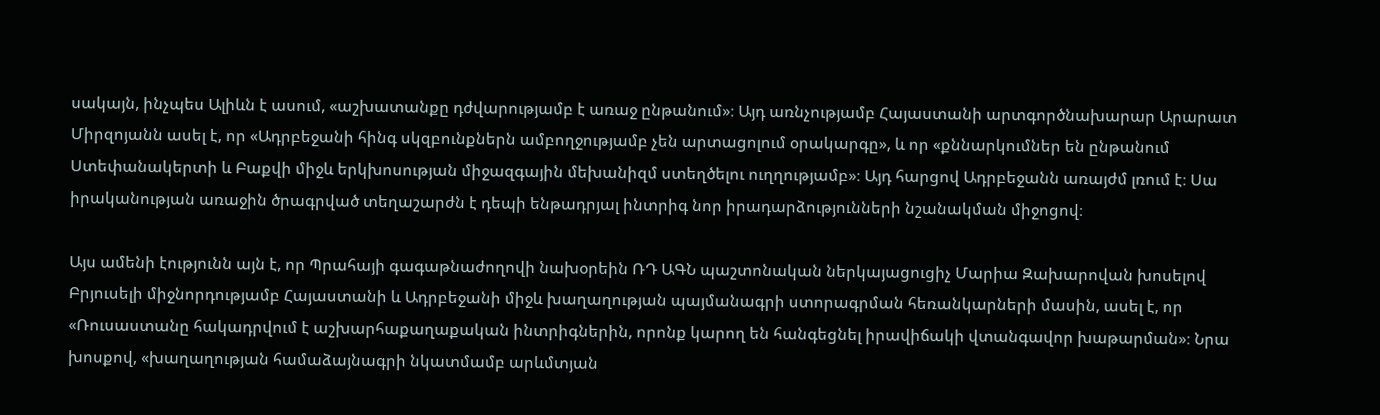սակայն, ինչպես Ալիևն է ասում, «աշխատանքը դժվարությամբ է առաջ ընթանում»։ Այդ առնչությամբ Հայաստանի արտգործնախարար Արարատ Միրզոյանն ասել է, որ «Ադրբեջանի հինգ սկզբունքներն ամբողջությամբ չեն արտացոլում օրակարգը», և որ «քննարկումներ են ընթանում Ստեփանակերտի և Բաքվի միջև երկխոսության միջազգային մեխանիզմ ստեղծելու ուղղությամբ»։ Այդ հարցով Ադրբեջանն առայժմ լռում է։ Սա իրականության առաջին ծրագրված տեղաշարժն է դեպի ենթադրյալ ինտրիգ նոր իրադարձությունների նշանակման միջոցով։

Այս ամենի էությունն այն է, որ Պրահայի գագաթնաժողովի նախօրեին ՌԴ ԱԳՆ պաշտոնական ներկայացուցիչ Մարիա Զախարովան խոսելով Բրյուսելի միջնորդությամբ Հայաստանի և Ադրբեջանի միջև խաղաղության պայմանագրի ստորագրման հեռանկարների մասին, ասել է, որ «Ռուսաստանը հակադրվում է աշխարհաքաղաքական ինտրիգներին, որոնք կարող են հանգեցնել իրավիճակի վտանգավոր խաթարման»։ Նրա խոսքով, «խաղաղության համաձայնագրի նկատմամբ արևմտյան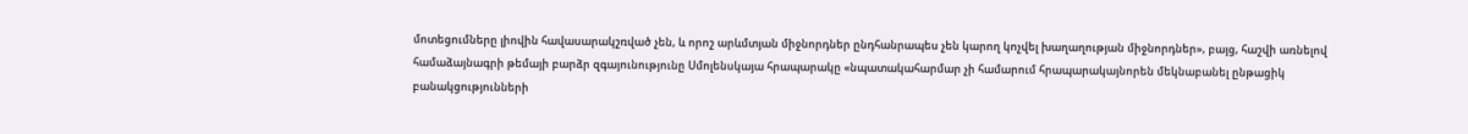մոտեցումները լիովին հավասարակշռված չեն, և որոշ արևմտյան միջնորդներ ընդհանրապես չեն կարող կոչվել խաղաղության միջնորդներ», բայց, հաշվի առնելով համաձայնագրի թեմայի բարձր զգայունությունը Սմոլենսկայա հրապարակը «նպատակահարմար չի համարում հրապարակայնորեն մեկնաբանել ընթացիկ բանակցությունների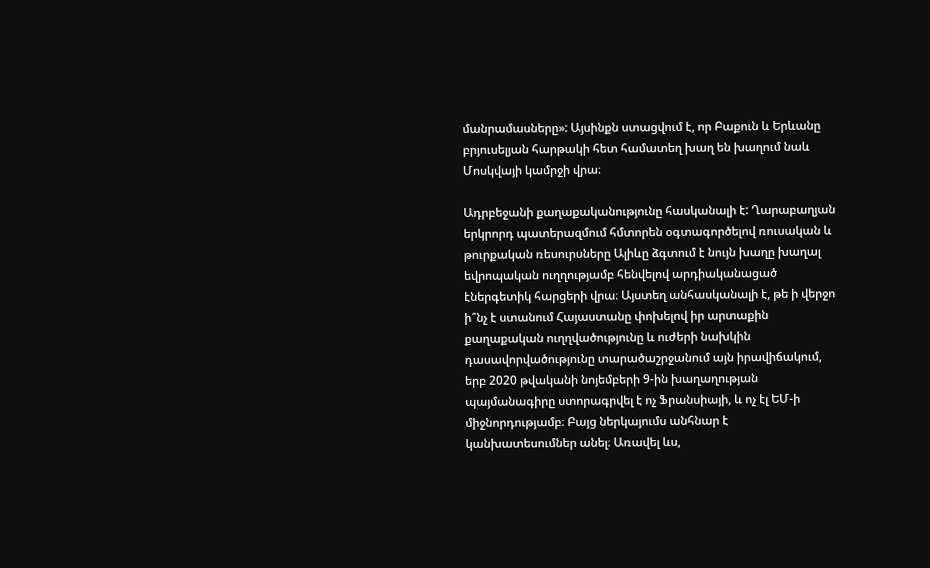մանրամասները»: Այսինքն ստացվում է, որ Բաքուն և Երևանը բրյուսելյան հարթակի հետ համատեղ խաղ են խաղում նաև Մոսկվայի կամրջի վրա։

Ադրբեջանի քաղաքականությունը հասկանալի է: Ղարաբաղյան երկրորդ պատերազմում հմտորեն օգտագործելով ռուսական և թուրքական ռեսուրսները Ալիևը ձգտում է նույն խաղը խաղալ եվրոպական ուղղությամբ հենվելով արդիականացած էներգետիկ հարցերի վրա։ Այստեղ անհասկանալի է, թե ի վերջո ի՞նչ է ստանում Հայաստանը փոխելով իր արտաքին քաղաքական ուղղվածությունը և ուժերի նախկին դասավորվածությունը տարածաշրջանում այն իրավիճակում, երբ 2020 թվականի նոյեմբերի 9-ին խաղաղության պայմանագիրը ստորագրվել է ոչ Ֆրանսիայի, և ոչ էլ ԵՄ-ի միջնորդությամբ։ Բայց ներկայումս անհնար է կանխատեսումներ անել։ Առավել ևս,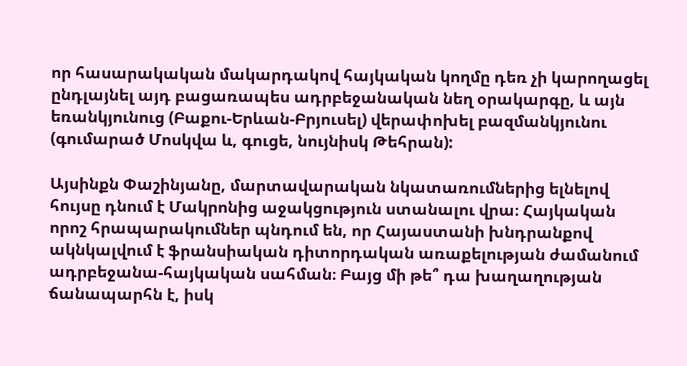որ հասարակական մակարդակով հայկական կողմը դեռ չի կարողացել ընդլայնել այդ բացառապես ադրբեջանական նեղ օրակարգը, և այն եռանկյունուց (Բաքու-Երևան-Բրյուսել) վերափոխել բազմանկյունու (գումարած Մոսկվա և, գուցե, նույնիսկ Թեհրան):

Այսինքն Փաշինյանը, մարտավարական նկատառումներից ելնելով հույսը դնում է Մակրոնից աջակցություն ստանալու վրա։ Հայկական որոշ հրապարակումներ պնդում են, որ Հայաստանի խնդրանքով ակնկալվում է ֆրանսիական դիտորդական առաքելության ժամանում ադրբեջանա-հայկական սահման։ Բայց մի թե՞ դա խաղաղության ճանապարհն է, իսկ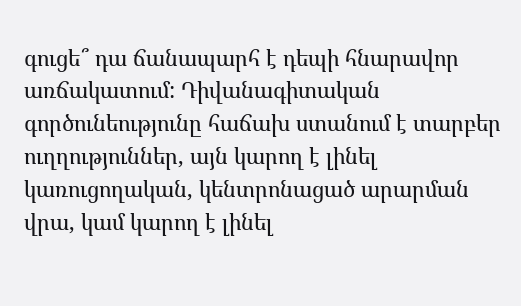գուցե՞ դա ճանապարհ է դեպի հնարավոր առճակատում: Դիվանագիտական գործունեությունը հաճախ ստանում է տարբեր ուղղություններ, այն կարող է լինել կառուցողական, կենտրոնացած արարման վրա, կամ կարող է լինել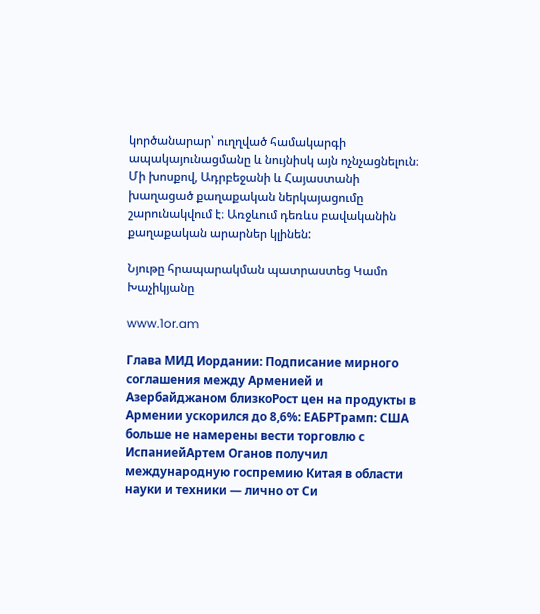կործանարար՝ ուղղված համակարգի ապակայունացմանը և նույնիսկ այն ոչնչացնելուն։ Մի խոսքով, Ադրբեջանի և Հայաստանի խաղացած քաղաքական ներկայացումը շարունակվում է։ Առջևում դեռևս բավականին քաղաքական արարներ կլինեն:

Նյութը հրապարակման պատրաստեց Կամո Խաչիկյանը

www.1or.am

Глава МИД Иордании: Подписание мирного соглашения между Арменией и Азербайджаном близкоРост цен на продукты в Армении ускорился до 8,6%: ЕАБРТрамп: США больше не намерены вести торговлю с ИспаниейАртем Оганов получил международную госпремию Китая в области науки и техники — лично от Си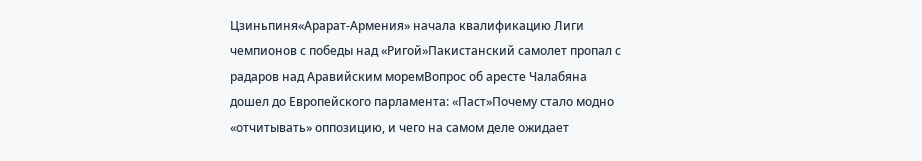Цзиньпиня«Арарат‑Армения» начала квалификацию Лиги чемпионов с победы над «Ригой»Пакистанский самолет пропал с радаров над Аравийским моремВопрос об аресте Чалабяна дошел до Европейского парламента: «Паст»Почему стало модно «отчитывать» оппозицию, и чего на самом деле ожидает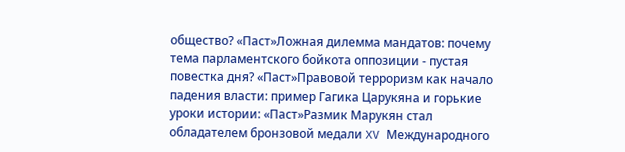общество? «Паст»Ложная дилемма мандатов: почему тема парламентского бойкота оппозиции - пустая повестка дня? «Паст»Правовой терроризм как начало падения власти: пример Гагика Царукяна и горькие уроки истории: «Паст»Размик Марукян стал обладателем бронзовой медали XV Международного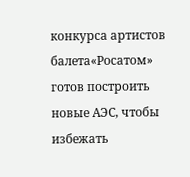конкурса артистов балета«Росатом» готов построить новые АЭС, чтобы избежать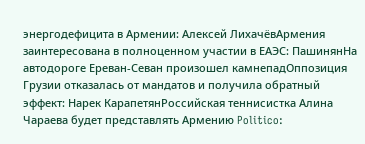энергодефицита в Армении: Алексей ЛихачёвАрмения заинтересована в полноценном участии в ЕАЭС: ПашинянНа автодороге Ереван-Севан произошел камнепадОппозиция Грузии отказалась от мандатов и получила обратный эффект: Нарек КарапетянРоссийская теннисистка Алина Чараева будет представлять Армению Politico: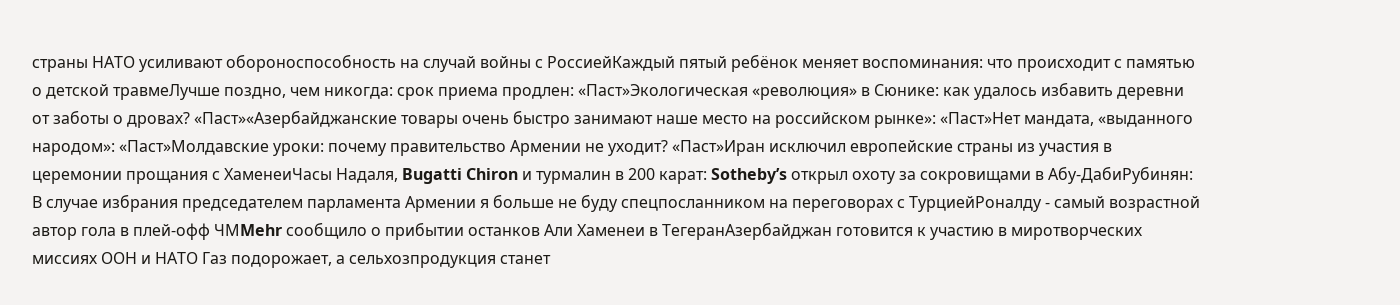страны НАТО усиливают обороноспособность на случай войны с РоссиейКаждый пятый ребёнок меняет воспоминания: что происходит с памятью о детской травмеЛучше поздно, чем никогда: срок приема продлен: «Паст»Экологическая «революция» в Сюнике: как удалось избавить деревни от заботы о дровах? «Паст»«Азербайджанские товары очень быстро занимают наше место на российском рынке»: «Паст»Нет мандата, «выданного народом»: «Паст»Молдавские уроки: почему правительство Армении не уходит? «Паст»Иран исключил европейские страны из участия в церемонии прощания с ХаменеиЧасы Надаля, Bugatti Chiron и турмалин в 200 карат: Sotheby’s открыл охоту за сокровищами в Абу-ДабиРубинян: В случае избрания председателем парламента Армении я больше не буду спецпосланником на переговорах с ТурциейРоналду - самый возрастной автор гола в плей-офф ЧМMehr сообщило о прибытии останков Али Хаменеи в ТегеранАзербайджан готовится к участию в миротворческих миссиях ООН и НАТО Газ подорожает, а сельхозпродукция станет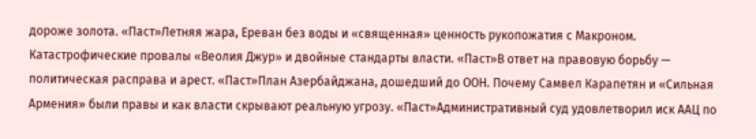дороже золота. «Паст»Летняя жара, Ереван без воды и «священная» ценность рукопожатия с Макроном. Катастрофические провалы «Веолия Джур» и двойные стандарты власти. «Паст»В ответ на правовую борьбу — политическая расправа и арест. «Паст»План Азербайджана, дошедший до ООН. Почему Самвел Карапетян и «Сильная Армения» были правы и как власти скрывают реальную угрозу. «Паст»Административный суд удовлетворил иск ААЦ по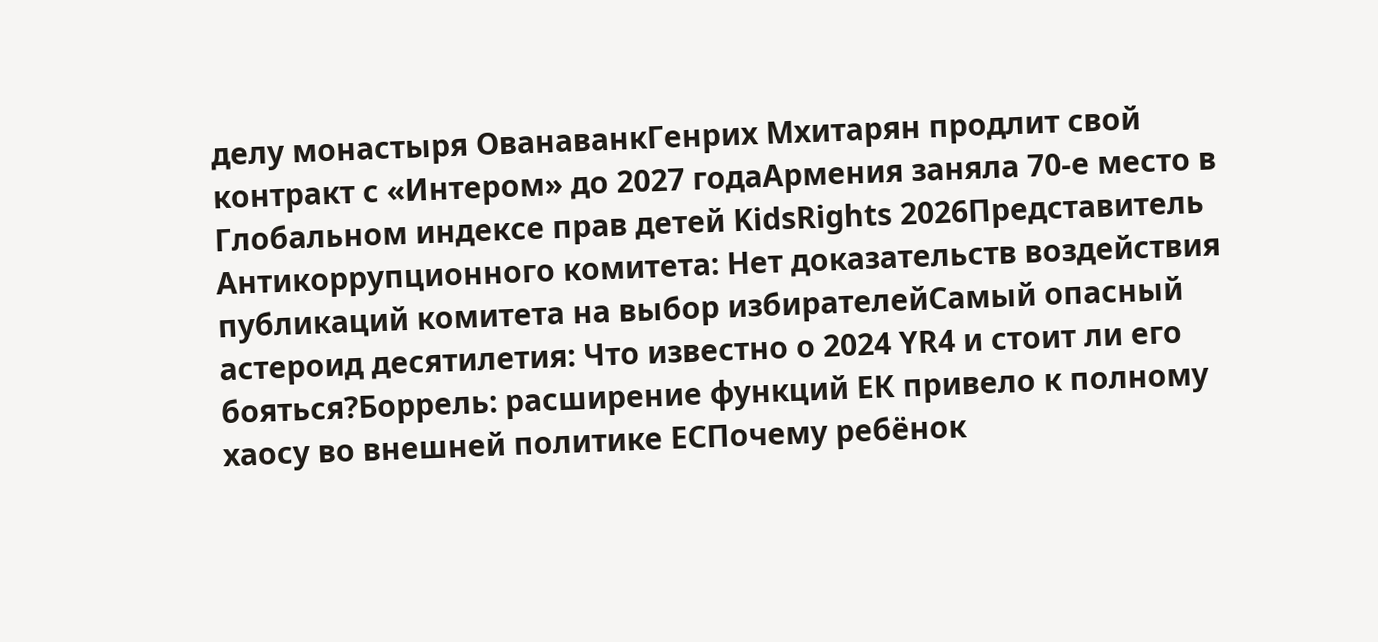делу монастыря ОванаванкГенрих Мхитарян продлит свой контракт с «Интером» до 2027 годаАрмения заняла 70-е место в Глобальном индексе прав детей KidsRights 2026Представитель Антикоррупционного комитета: Нет доказательств воздействия публикаций комитета на выбор избирателейСамый опасный астероид десятилетия: Что известно о 2024 YR4 и стоит ли его бояться?Боррель: расширение функций ЕК привело к полному хаосу во внешней политике ЕСПочему ребёнок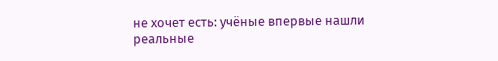не хочет есть: учёные впервые нашли реальные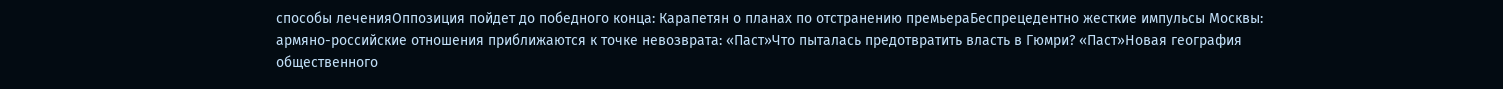способы леченияОппозиция пойдет до победного конца: Карапетян о планах по отстранению премьераБеспрецедентно жесткие импульсы Москвы: армяно-российские отношения приближаются к точке невозврата: «Паст»Что пыталась предотвратить власть в Гюмри? «Паст»Новая география общественного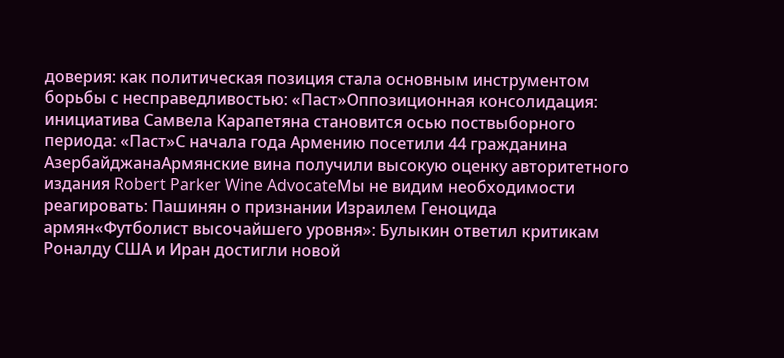доверия: как политическая позиция стала основным инструментом борьбы с несправедливостью: «Паст»Оппозиционная консолидация: инициатива Самвела Карапетяна становится осью поствыборного периода: «Паст»С начала года Армению посетили 44 гражданина АзербайджанаАрмянские вина получили высокую оценку авторитетного издания Robert Parker Wine AdvocateМы не видим необходимости реагировать: Пашинян о признании Израилем Геноцида армян«Футболист высочайшего уровня»: Булыкин ответил критикам Роналду США и Иран достигли новой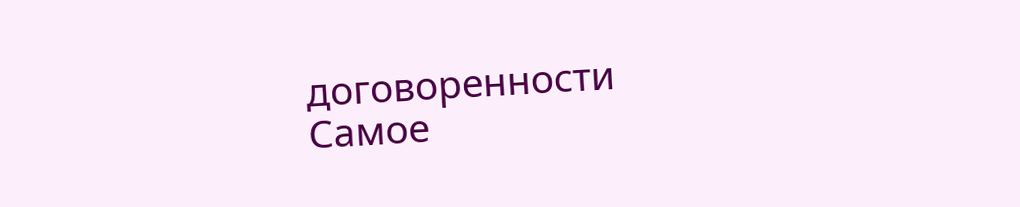договоренности
Самое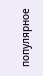популярное